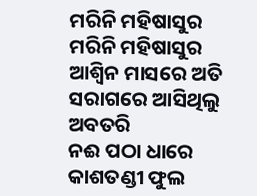ମରିନି ମହିଷାସୁର
ମରିନି ମହିଷାସୁର
ଆଶ୍ଵିନ ମାସରେ ଅତି ସରାଗରେ ଆସିଥିଲୁ ଅବତରି
ନଈ ପଠା ଧାରେ କାଶତଣ୍ଡୀ ଫୁଲ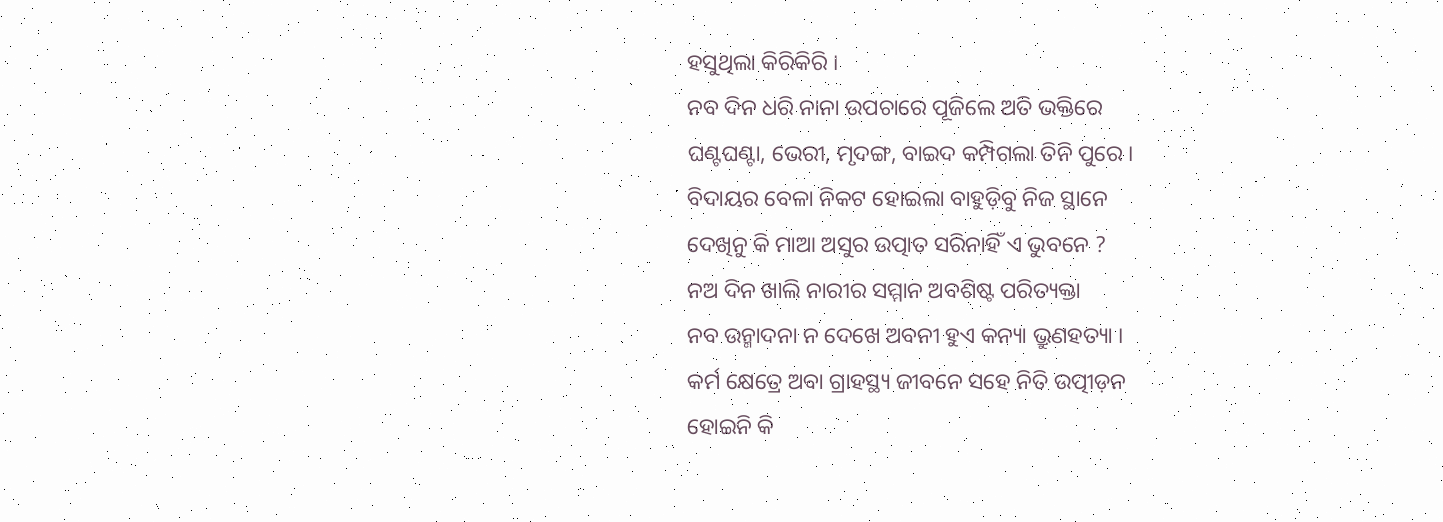ହସୁଥିଲା କିରିକିରି ।
ନବ ଦିନ ଧରି ନାନା ଉପଚାରେ ପୂଜିଲେ ଅତି ଭକ୍ତିରେ
ଘଣ୍ଟଘଣ୍ଟା, ଭେରୀ, ମୃଦଙ୍ଗ, ବାଇଦ କମ୍ପିଗଲା ତିନି ପୁରେ ।
ବିଦାୟର ବେଳା ନିକଟ ହୋଇଲା ବାହୁଡ଼ିବୁ ନିଜ ସ୍ଥାନେ
ଦେଖିନୁ କି ମାଆ ଅସୁର ଉତ୍ପାତ ସରିନାହିଁ ଏ ଭୁବନେ ?
ନଅ ଦିନ ଖାଲି ନାରୀର ସମ୍ମାନ ଅବଶିଷ୍ଟ ପରିତ୍ୟକ୍ତା
ନବ ଉନ୍ମାଦନା ନ ଦେଖେ ଅବନୀ ହୁଏ କନ୍ୟା ଭ୍ରୁଣହତ୍ୟା ।
କର୍ମ କ୍ଷେତ୍ରେ ଅବା ଗ୍ରାହସ୍ଥ୍ୟ ଜୀବନେ ସହେ ନିତି ଉତ୍ପୀଡ଼ନ
ହୋଇନି କି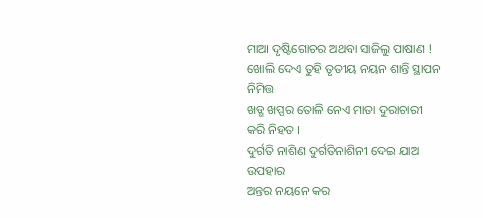ମାଆ ଦୃଷ୍ଟିଗୋଚର ଅଥବା ସାଜିଲୁ ପାଷାଣ !
ଖୋଲି ଦେଏ ତୁହି ତୃତୀୟ ନୟନ ଶାନ୍ତି ସ୍ଥାପନ ନିମିତ୍ତ
ଖଡ୍ଗ ଖପ୍ପର ତୋଳି ନେଏ ମାତା ଦୁରାଚାରୀ କରି ନିହତ ।
ଦୁର୍ଗତି ନାଶିଣ ଦୁର୍ଗତିନାଶିନୀ ଦେଇ ଯାଅ ଉପହାର
ଅନ୍ତର ନୟନେ କର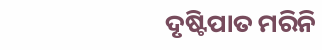ଦୃଷ୍ଟିପାତ ମରିନି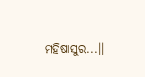ମହିଷାସୁର...।।